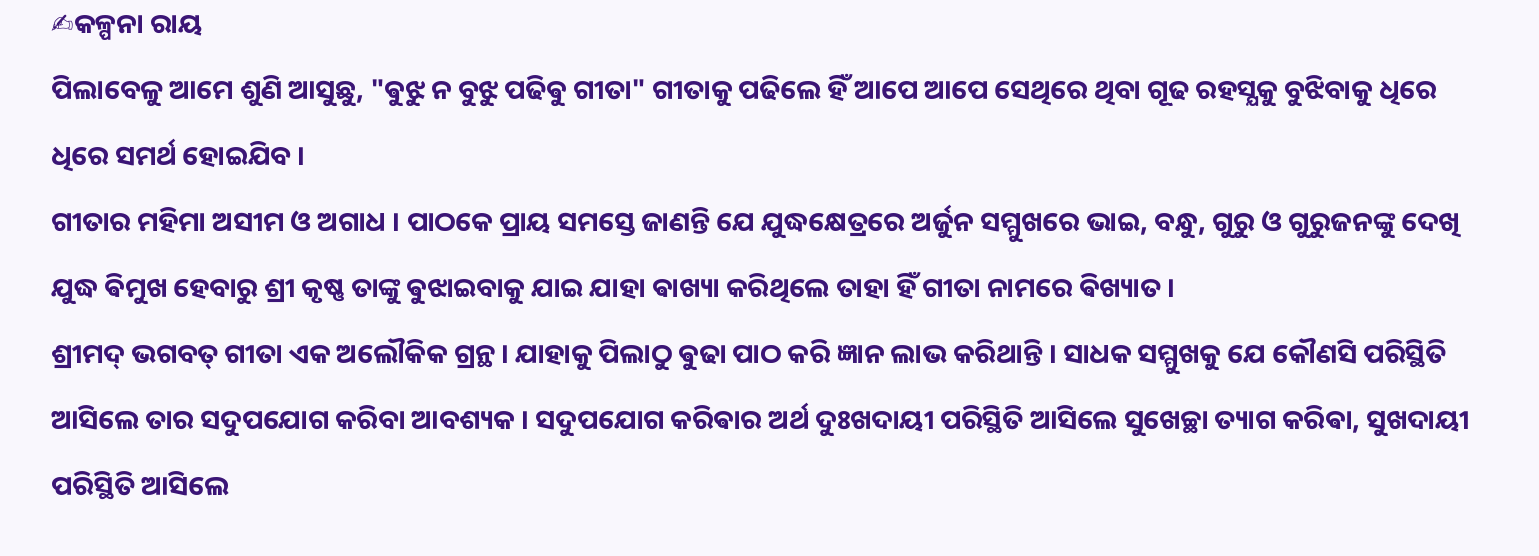✍କଳ୍ପନା ରାୟ
ପିଲାବେଳୁ ଆମେ ଶୁଣି ଆସୁଛୁ, "ଵୁଝୁ ନ ବୁଝୁ ପଢିଵୁ ଗୀତା" ଗୀତାକୁ ପଢିଲେ ହିଁ ଆପେ ଆପେ ସେଥିରେ ଥିବା ଗୂଢ ରହସ୍ଯକୁ ବୁଝିବାକୁ ଧିରେ ଧିରେ ସମର୍ଥ ହୋଇଯିବ ।
ଗୀତାର ମହିମା ଅସୀମ ଓ ଅଗାଧ । ପାଠକେ ପ୍ରାୟ ସମସ୍ତେ ଜାଣନ୍ତି ଯେ ଯୁଦ୍ଧକ୍ଷେତ୍ରରେ ଅର୍ଜୁନ ସମ୍ମୁଖରେ ଭାଇ, ବନ୍ଧୁ, ଗୁରୁ ଓ ଗୁରୁଜନଙ୍କୁ ଦେଖି ଯୁଦ୍ଧ ଵିମୁଖ ହେବାରୁ ଶ୍ରୀ କୃଷ୍ଣ ତାଙ୍କୁ ଵୁଝାଇବାକୁ ଯାଇ ଯାହା ଵାଖ୍ୟା କରିଥିଲେ ତାହା ହିଁ ଗୀତା ନାମରେ ଵିଖ୍ୟାତ ।
ଶ୍ରୀମଦ୍ ଭଗବତ୍ ଗୀତା ଏକ ଅଲୌକିକ ଗ୍ରନ୍ଥ । ଯାହାକୁ ପିଲାଠୁ ଵୁଢା ପାଠ କରି ଜ୍ଞାନ ଲାଭ କରିଥାନ୍ତି । ସାଧକ ସମ୍ମୁଖକୁ ଯେ କୌଣସି ପରିସ୍ଥିତି ଆସିଲେ ତାର ସଦୁପଯୋଗ କରିବା ଆବଶ୍ୟକ । ସଦୁପଯୋଗ କରିଵାର ଅର୍ଥ ଦୁଃଖଦାୟୀ ପରିସ୍ଥିତି ଆସିଲେ ସୁଖେଚ୍ଛା ତ୍ୟାଗ କରିଵା, ସୁଖଦାୟୀ ପରିସ୍ଥିତି ଆସିଲେ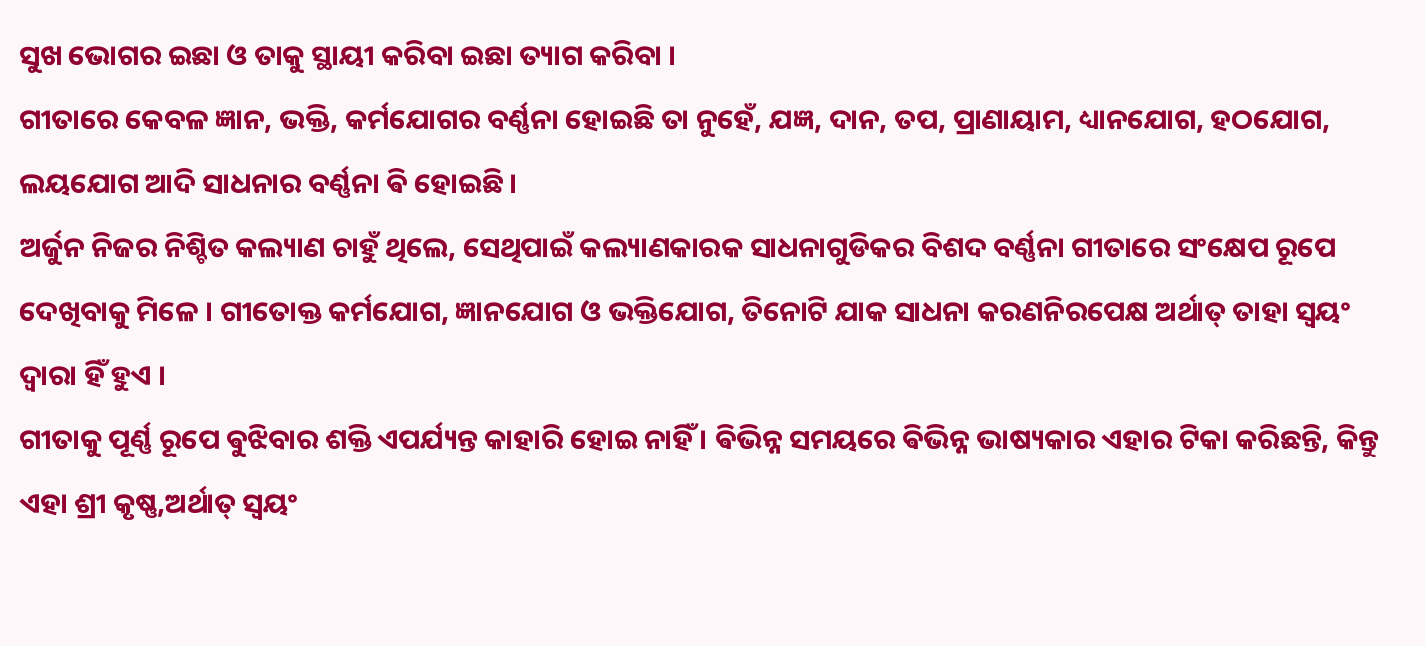ସୁଖ ଭୋଗର ଇଛା ଓ ତାକୁ ସ୍ଥାୟୀ କରିବା ଇଛା ତ୍ୟାଗ କରିବା ।
ଗୀତାରେ କେବଳ ଜ୍ଞାନ, ଭକ୍ତି, କର୍ମଯୋଗର ବର୍ଣ୍ଣନା ହୋଇଛି ତା ନୁହେଁ, ଯଜ୍ଞ, ଦାନ, ତପ, ପ୍ରାଣାୟାମ, ଧ୍ୟାନଯୋଗ, ହଠଯୋଗ, ଲୟଯୋଗ ଆଦି ସାଧନାର ବର୍ଣ୍ଣନା ଵି ହୋଇଛି ।
ଅର୍ଜୁନ ନିଜର ନିଶ୍ଚିତ କଲ୍ୟାଣ ଚାହୁଁ ଥିଲେ, ସେଥିପାଇଁ କଲ୍ୟାଣକାରକ ସାଧନାଗୁଡିକର ବିଶଦ ବର୍ଣ୍ଣନା ଗୀତାରେ ସଂକ୍ଷେପ ରୂପେ ଦେଖିବାକୁ ମିଳେ । ଗୀତୋକ୍ତ କର୍ମଯୋଗ, ଜ୍ଞାନଯୋଗ ଓ ଭକ୍ତିଯୋଗ, ତିନୋଟି ଯାକ ସାଧନା କରଣନିରପେକ୍ଷ ଅର୍ଥାତ୍ ତାହା ସ୍ବୟଂ ଦ୍ବାରା ହିଁ ହୁଏ ।
ଗୀତାକୁ ପୂର୍ଣ୍ଣ ରୂପେ ଵୁଝିବାର ଶକ୍ତି ଏପର୍ଯ୍ୟନ୍ତ କାହାରି ହୋଇ ନାହିଁ । ଵିଭିନ୍ନ ସମୟରେ ଵିଭିନ୍ନ ଭାଷ୍ୟକାର ଏହାର ଟିକା କରିଛନ୍ତି, କିନ୍ତୁ ଏହା ଶ୍ରୀ କୃଷ୍ଣ,ଅର୍ଥାତ୍ ସ୍ବୟଂ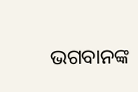ଭଗବାନଙ୍କ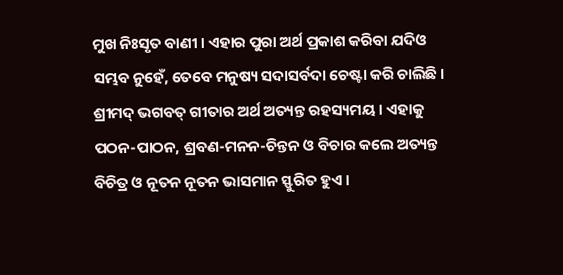ମୁଖ ନିଃସୃତ ବାଣୀ । ଏହାର ପୁରା ଅର୍ଥ ପ୍ରକାଶ କରିବା ଯଦିଓ ସମ୍ଭବ ନୁହେଁ, ତେବେ ମନୁଷ୍ୟ ସଦାସର୍ବଦା ଚେଷ୍ଟା କରି ଚାଲିଛି ।
ଶ୍ରୀମଦ୍ ଭଗବତ୍ ଗୀତାର ଅର୍ଥ ଅତ୍ୟନ୍ତ ରହସ୍ୟମୟ । ଏହାକୁ ପଠନ-ପାଠନ, ଶ୍ରବଣ-ମନନ-ଚିନ୍ତନ ଓ ବିଚାର କଲେ ଅତ୍ୟନ୍ତ ବିଚିତ୍ର ଓ ନୂତନ ନୂତନ ଭାସମାନ ସ୍ଫୁରିତ ହୁଏ ।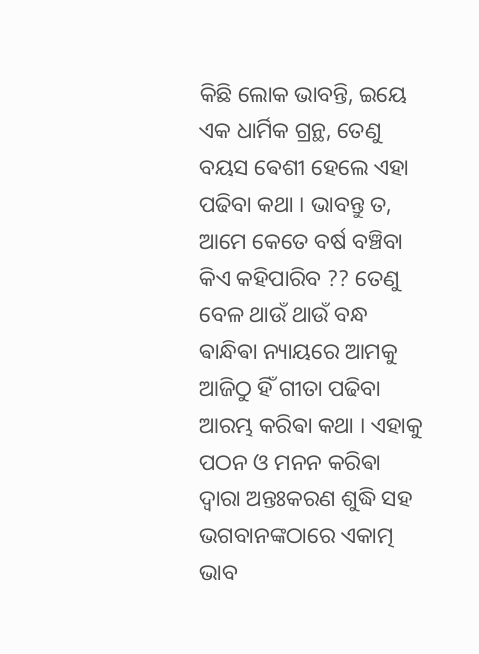କିଛି ଲୋକ ଭାବନ୍ତି, ଇୟେ ଏକ ଧାର୍ମିକ ଗ୍ରନ୍ଥ, ତେଣୁ ବୟସ ଵେଶୀ ହେଲେ ଏହା ପଢିବା କଥା । ଭାବନ୍ତୁ ତ, ଆମେ କେତେ ବର୍ଷ ବଞ୍ଚିବା କିଏ କହିପାରିବ ?? ତେଣୁ ବେଳ ଥାଉଁ ଥାଉଁ ବନ୍ଧ ଵାନ୍ଧିଵା ନ୍ୟାୟରେ ଆମକୁ ଆଜିଠୁ ହିଁ ଗୀତା ପଢିବା ଆରମ୍ଭ କରିଵା କଥା । ଏହାକୁ ପଠନ ଓ ମନନ କରିଵା ଦ୍ବାରା ଅନ୍ତଃକରଣ ଶୁଦ୍ଧି ସହ ଭଗବାନଙ୍କଠାରେ ଏକାତ୍ମ ଭାବ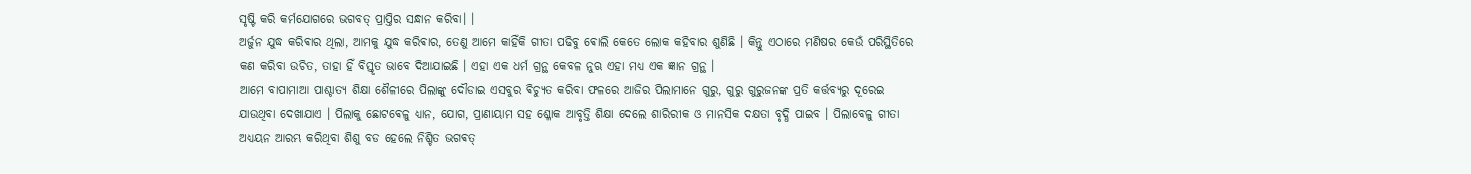ସୃଷ୍ଟି କରି କର୍ମଯୋଗରେ ଭଗବତ୍ ପ୍ରାପ୍ତିର ସନ୍ଧାନ କରିବା। ।
ଅର୍ଜୁନ ଯୁଦ୍ଧ କରିଵାର ଥିଲା, ଆମକୁ ଯୁଦ୍ଧ କରିଵାର, ତେଣୁ ଆମେ କାହିଁକି ଗୀତା ପଢିବୁ ଵୋଲି କେତେ ଲୋକ କହିବାର ଶୁଣିଛି । କିନ୍ତୁ ଏଠାରେ ମଣିଷର କେଉଁ ପରିସ୍ଥିତିରେ କଣ କରିବା ଉଚିତ, ତାହା ହିଁ ବିସ୍ତୃତ ଭାବେ ଦିଆଯାଇଛି । ଏହା ଏକ ଧର୍ମ ଗ୍ରନ୍ଥ କେବଳ ନୁଋ ଏହା ମଧ୍ୟ ଏକ ଜ୍ଞାନ ଗ୍ରନ୍ଥ ।
ଆମେ ବାପାମାଆ ପାଶ୍ଚାତ୍ୟ ଶିକ୍ଷା ଶୈଳୀରେ ପିଲାଙ୍କୁ ଦୌଡାଇ ଏସବୁର ଵିଚ୍ୟୁତ କରିବା ଫଳରେ ଆଜିର ପିଲାମାନେ ଗୁରୁ, ଗୁରୁ ଗୁରୁଜନଙ୍କ ପ୍ରତି କର୍ତ୍ତବ୍ୟରୁ ଦୂରେଇ ଯାଉଥିବା ଦେଖାଯାଏ । ପିଲାକୁ ଛୋଟଵେଳୁ ଧ୍ୟାନ, ଯୋଗ, ପ୍ରାଣାୟାମ ସହ ଶ୍ଳୋକ ଆବୃତ୍ତି ଶିକ୍ଷା ଦେଲେ ଶାରିରୀକ ଓ ମାନସିକ ଦକ୍ଷତା ବୃଦ୍ଧି ପାଇବ । ପିଲାବେଳୁ ଗୀତା ଅଧ୍ୟୟନ ଆରମ୍ଭ କରିଥିବା ଶିଶୁ ବଡ ହେଲେ ନିଶ୍ଚିତ ଭଗଵତ୍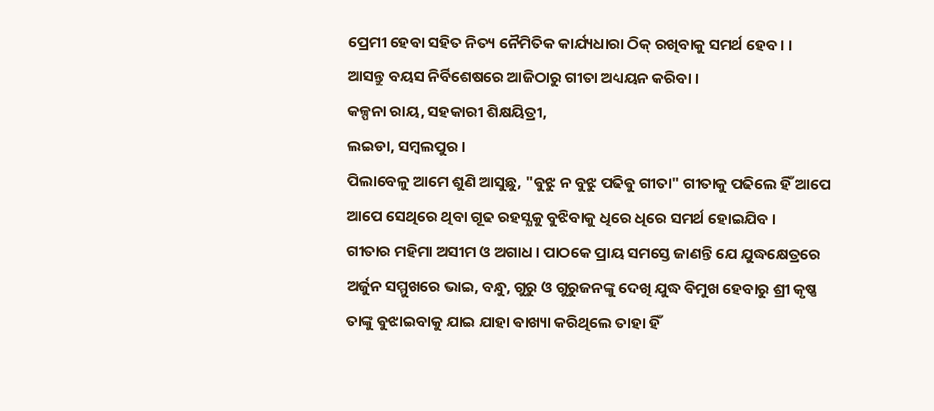ପ୍ରେମୀ ହେଵା ସହିତ ନିତ୍ୟ ନୈମିତିକ କାର୍ଯ୍ୟଧାରା ଠିକ୍ ରଖିବାକୁ ସମର୍ଥ ହେବ। ।
ଆସନ୍ତୁ ବୟସ ନିର୍ବିଶେଷରେ ଆଜିଠାରୁ ଗୀତା ଅଧ୍ୟୟନ କରିବା ।
କଳ୍ପନା ରାୟ, ସହକାରୀ ଶିକ୍ଷୟିତ୍ରୀ,
ଲଇଡା, ସମ୍ବଲପୁର ।
ପିଲାବେଳୁ ଆମେ ଶୁଣି ଆସୁଛୁ, "ଵୁଝୁ ନ ବୁଝୁ ପଢିଵୁ ଗୀତା" ଗୀତାକୁ ପଢିଲେ ହିଁ ଆପେ ଆପେ ସେଥିରେ ଥିବା ଗୂଢ ରହସ୍ଯକୁ ବୁଝିବାକୁ ଧିରେ ଧିରେ ସମର୍ଥ ହୋଇଯିବ ।
ଗୀତାର ମହିମା ଅସୀମ ଓ ଅଗାଧ । ପାଠକେ ପ୍ରାୟ ସମସ୍ତେ ଜାଣନ୍ତି ଯେ ଯୁଦ୍ଧକ୍ଷେତ୍ରରେ ଅର୍ଜୁନ ସମ୍ମୁଖରେ ଭାଇ, ବନ୍ଧୁ, ଗୁରୁ ଓ ଗୁରୁଜନଙ୍କୁ ଦେଖି ଯୁଦ୍ଧ ଵିମୁଖ ହେବାରୁ ଶ୍ରୀ କୃଷ୍ଣ ତାଙ୍କୁ ଵୁଝାଇବାକୁ ଯାଇ ଯାହା ଵାଖ୍ୟା କରିଥିଲେ ତାହା ହିଁ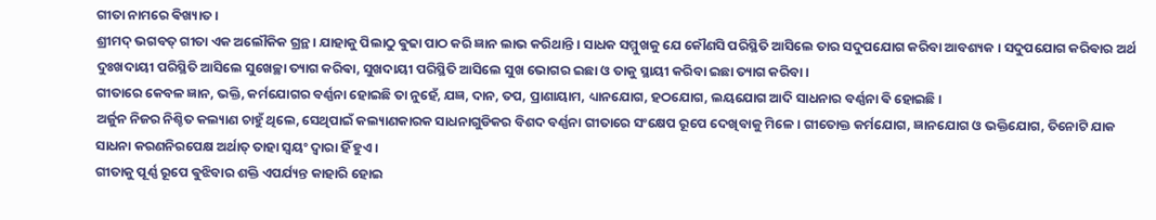ଗୀତା ନାମରେ ଵିଖ୍ୟାତ ।
ଶ୍ରୀମଦ୍ ଭଗବତ୍ ଗୀତା ଏକ ଅଲୌକିକ ଗ୍ରନ୍ଥ । ଯାହାକୁ ପିଲାଠୁ ଵୁଢା ପାଠ କରି ଜ୍ଞାନ ଲାଭ କରିଥାନ୍ତି । ସାଧକ ସମ୍ମୁଖକୁ ଯେ କୌଣସି ପରିସ୍ଥିତି ଆସିଲେ ତାର ସଦୁପଯୋଗ କରିବା ଆବଶ୍ୟକ । ସଦୁପଯୋଗ କରିଵାର ଅର୍ଥ ଦୁଃଖଦାୟୀ ପରିସ୍ଥିତି ଆସିଲେ ସୁଖେଚ୍ଛା ତ୍ୟାଗ କରିଵା, ସୁଖଦାୟୀ ପରିସ୍ଥିତି ଆସିଲେ ସୁଖ ଭୋଗର ଇଛା ଓ ତାକୁ ସ୍ଥାୟୀ କରିବା ଇଛା ତ୍ୟାଗ କରିବା ।
ଗୀତାରେ କେବଳ ଜ୍ଞାନ, ଭକ୍ତି, କର୍ମଯୋଗର ବର୍ଣ୍ଣନା ହୋଇଛି ତା ନୁହେଁ, ଯଜ୍ଞ, ଦାନ, ତପ, ପ୍ରାଣାୟାମ, ଧ୍ୟାନଯୋଗ, ହଠଯୋଗ, ଲୟଯୋଗ ଆଦି ସାଧନାର ବର୍ଣ୍ଣନା ଵି ହୋଇଛି ।
ଅର୍ଜୁନ ନିଜର ନିଶ୍ଚିତ କଲ୍ୟାଣ ଚାହୁଁ ଥିଲେ, ସେଥିପାଇଁ କଲ୍ୟାଣକାରକ ସାଧନାଗୁଡିକର ବିଶଦ ବର୍ଣ୍ଣନା ଗୀତାରେ ସଂକ୍ଷେପ ରୂପେ ଦେଖିବାକୁ ମିଳେ । ଗୀତୋକ୍ତ କର୍ମଯୋଗ, ଜ୍ଞାନଯୋଗ ଓ ଭକ୍ତିଯୋଗ, ତିନୋଟି ଯାକ ସାଧନା କରଣନିରପେକ୍ଷ ଅର୍ଥାତ୍ ତାହା ସ୍ବୟଂ ଦ୍ବାରା ହିଁ ହୁଏ ।
ଗୀତାକୁ ପୂର୍ଣ୍ଣ ରୂପେ ଵୁଝିବାର ଶକ୍ତି ଏପର୍ଯ୍ୟନ୍ତ କାହାରି ହୋଇ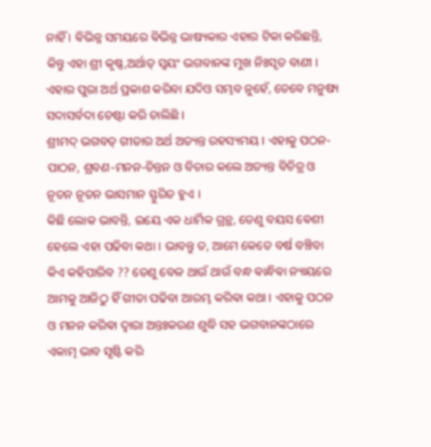ନାହିଁ । ଵିଭିନ୍ନ ସମୟରେ ଵିଭିନ୍ନ ଭାଷ୍ୟକାର ଏହାର ଟିକା କରିଛନ୍ତି, କିନ୍ତୁ ଏହା ଶ୍ରୀ କୃଷ୍ଣ,ଅର୍ଥାତ୍ ସ୍ବୟଂ ଭଗବାନଙ୍କ ମୁଖ ନିଃସୃତ ବାଣୀ । ଏହାର ପୁରା ଅର୍ଥ ପ୍ରକାଶ କରିବା ଯଦିଓ ସମ୍ଭବ ନୁହେଁ, ତେବେ ମନୁଷ୍ୟ ସଦାସର୍ବଦା ଚେଷ୍ଟା କରି ଚାଲିଛି ।
ଶ୍ରୀମଦ୍ ଭଗବତ୍ ଗୀତାର ଅର୍ଥ ଅତ୍ୟନ୍ତ ରହସ୍ୟମୟ । ଏହାକୁ ପଠନ-ପାଠନ, ଶ୍ରବଣ-ମନନ-ଚିନ୍ତନ ଓ ବିଚାର କଲେ ଅତ୍ୟନ୍ତ ବିଚିତ୍ର ଓ ନୂତନ ନୂତନ ଭାସମାନ ସ୍ଫୁରିତ ହୁଏ ।
କିଛି ଲୋକ ଭାବନ୍ତି, ଇୟେ ଏକ ଧାର୍ମିକ ଗ୍ରନ୍ଥ, ତେଣୁ ବୟସ ଵେଶୀ ହେଲେ ଏହା ପଢିବା କଥା । ଭାବନ୍ତୁ ତ, ଆମେ କେତେ ବର୍ଷ ବଞ୍ଚିବା କିଏ କହିପାରିବ ?? ତେଣୁ ବେଳ ଥାଉଁ ଥାଉଁ ବନ୍ଧ ଵାନ୍ଧିଵା ନ୍ୟାୟରେ ଆମକୁ ଆଜିଠୁ ହିଁ ଗୀତା ପଢିବା ଆରମ୍ଭ କରିଵା କଥା । ଏହାକୁ ପଠନ ଓ ମନନ କରିଵା ଦ୍ବାରା ଅନ୍ତଃକରଣ ଶୁଦ୍ଧି ସହ ଭଗବାନଙ୍କଠାରେ ଏକାତ୍ମ ଭାବ ସୃଷ୍ଟି କରି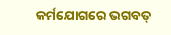କର୍ମଯୋଗରେ ଭଗବତ୍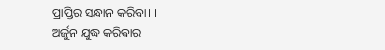ପ୍ରାପ୍ତିର ସନ୍ଧାନ କରିବା। ।
ଅର୍ଜୁନ ଯୁଦ୍ଧ କରିଵାର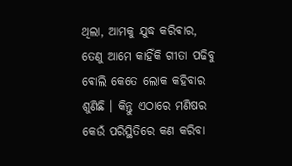ଥିଲା, ଆମକୁ ଯୁଦ୍ଧ କରିଵାର, ତେଣୁ ଆମେ କାହିଁକି ଗୀତା ପଢିବୁ ଵୋଲି କେତେ ଲୋକ କହିବାର ଶୁଣିଛି । କିନ୍ତୁ ଏଠାରେ ମଣିଷର କେଉଁ ପରିସ୍ଥିତିରେ କଣ କରିବା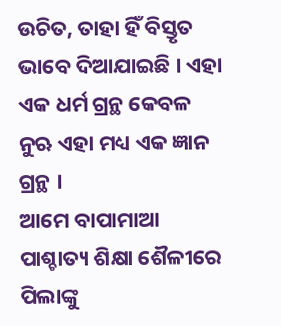ଉଚିତ, ତାହା ହିଁ ବିସ୍ତୃତ ଭାବେ ଦିଆଯାଇଛି । ଏହା ଏକ ଧର୍ମ ଗ୍ରନ୍ଥ କେବଳ ନୁଋ ଏହା ମଧ୍ୟ ଏକ ଜ୍ଞାନ ଗ୍ରନ୍ଥ ।
ଆମେ ବାପାମାଆ ପାଶ୍ଚାତ୍ୟ ଶିକ୍ଷା ଶୈଳୀରେ ପିଲାଙ୍କୁ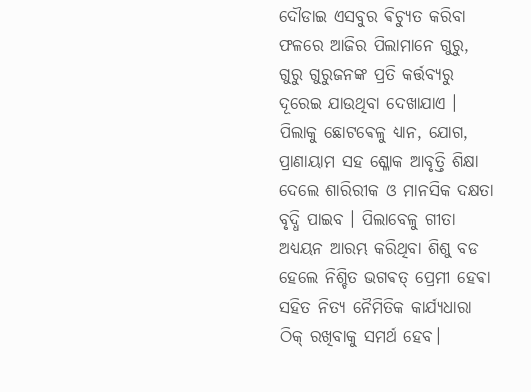ଦୌଡାଇ ଏସବୁର ଵିଚ୍ୟୁତ କରିବା ଫଳରେ ଆଜିର ପିଲାମାନେ ଗୁରୁ, ଗୁରୁ ଗୁରୁଜନଙ୍କ ପ୍ରତି କର୍ତ୍ତବ୍ୟରୁ ଦୂରେଇ ଯାଉଥିବା ଦେଖାଯାଏ । ପିଲାକୁ ଛୋଟଵେଳୁ ଧ୍ୟାନ, ଯୋଗ, ପ୍ରାଣାୟାମ ସହ ଶ୍ଳୋକ ଆବୃତ୍ତି ଶିକ୍ଷା ଦେଲେ ଶାରିରୀକ ଓ ମାନସିକ ଦକ୍ଷତା ବୃଦ୍ଧି ପାଇବ । ପିଲାବେଳୁ ଗୀତା ଅଧ୍ୟୟନ ଆରମ୍ଭ କରିଥିବା ଶିଶୁ ବଡ ହେଲେ ନିଶ୍ଚିତ ଭଗଵତ୍ ପ୍ରେମୀ ହେଵା ସହିତ ନିତ୍ୟ ନୈମିତିକ କାର୍ଯ୍ୟଧାରା ଠିକ୍ ରଖିବାକୁ ସମର୍ଥ ହେବ।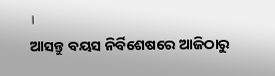।
ଆସନ୍ତୁ ବୟସ ନିର୍ବିଶେଷରେ ଆଜିଠାରୁ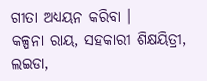ଗୀତା ଅଧ୍ୟୟନ କରିବା ।
କଳ୍ପନା ରାୟ, ସହକାରୀ ଶିକ୍ଷୟିତ୍ରୀ,
ଲଇଡା,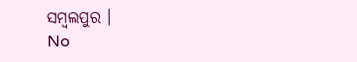ସମ୍ବଲପୁର ।
No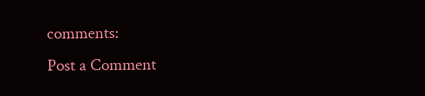comments:
Post a Comment